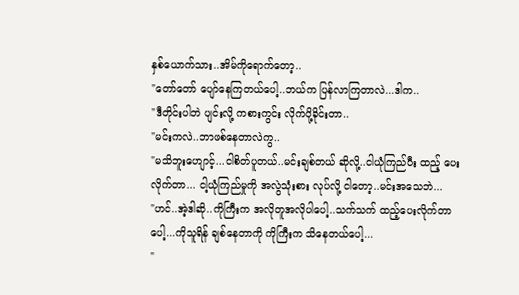နှစ်ယောက်သား..အိမ်ကိုရောက်တော့..
"တော်တော် ပျော်နေကြတယ်ပေါ့..ဘယ်က ပြန်လာကြတာလဲ...ဒါက..
"ဒီတိုင်းပါဘဲ ပျင်းလို့ ကစားကွင်း လိုက်ပို့ခိုင်းတာ..
"မင်းကလဲ..ဘာဖစ်နေတာလဲကွ..
"မသိဘူးဟျောင့်...ငါစိတ်ပူတယ်..မင်းချစ်တယ် ဆိုလို့..ငါယုံကြည်ပီး ထည့် ပေးလိုက်တာ... ငါ့ယုံကြည်မှုကို အလွဲသုံးစား လုပ်လို့ ငါတော့..မင်းအသေဘဲ...
"ဟင်..အဲ့ဒါဆို..ကိုကြီးက အလိုတူအလိုပါပေါ့..သက်သက် ထည့်ပေးလိုက်တာပေါ့...ကိုသူရိန် ချစ်နေတာကို ကိုကြီးက သိနေတယ်ပေါ့...
"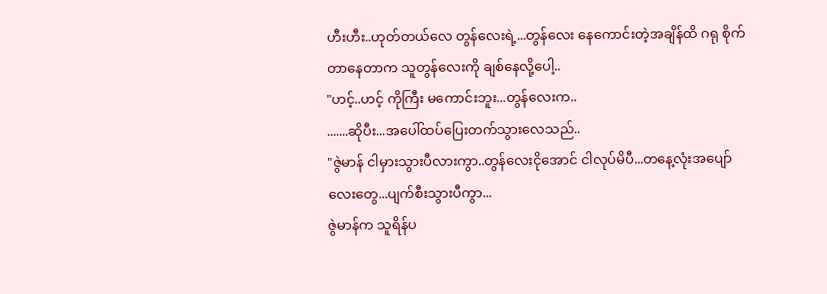ဟီးဟီး..ဟုတ်တယ်လေ တွန်လေးရဲ့...တွန်လေး နေကောင်းတဲ့အချိန်ထိ ဂရု စိုက် တာနေတာက သူတွန်လေးကို ချစ်နေလို့ပေါ့..
"ဟင့်..ဟင့် ကိုကြီး မကောင်းဘူး...တွန်လေးက..
.......ဆိုပီး...အပေါ်ထပ်ပြေးတက်သွားလေသည်..
"ဇွဲမာန် ငါမှားသွားပီလားကွာ..တွန်လေးငိုအောင် ငါလုပ်မိပီ...တနေ့လုံးအပျော်လေးတွေ...ပျက်စီးသွားပီကွာ...
ဇွဲမာန်က သူရိန်ပ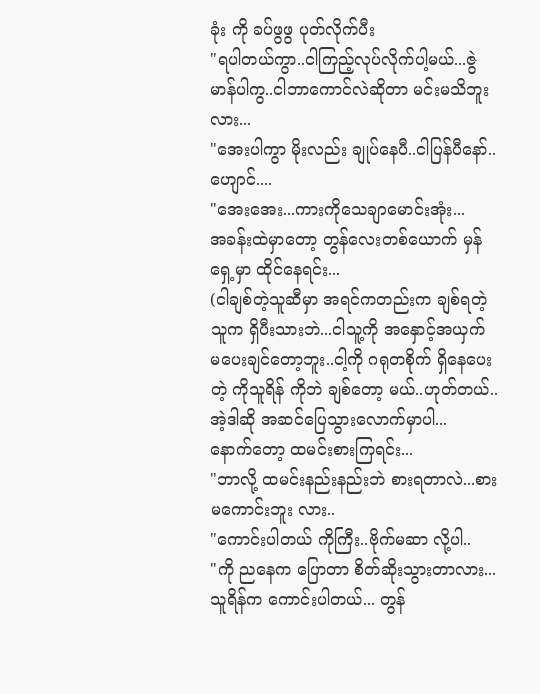ခုံး ကို ခပ်ဖွဖွ ပုတ်လိုက်ပီး
"ရပါတယ်ကွာ..ငါကြည့်လုပ်လိုက်ပါ့မယ်...ဇွဲမာန်ပါကွ..ငါဘာကောင်လဲဆိုတာ မင်းမသိဘူးလား...
"အေးပါကွာ မိုးလည်း ချုပ်နေပီ..ငါပြန်ပီနော်..ဟျောင်....
"အေးအေး...ကားကိုသေချာမောင်းအုံး...
အခန်းထဲမှာတော့ တွန်လေးတစ်ယောက် မှန်ရှေ့မှာ ထိုင်နေရင်း...
(ငါချစ်တဲ့သူဆီမှာ အရင်ကတည်းက ချစ်ရတဲ့သူက ရှိပီးသားဘဲ...ငါသူ့ကို အနှောင့်အယှက် မပေးချင်တော့ဘူး..ငါ့ကို ဂရုတစိုက် ရှိနေပေးတဲ့ ကိုသူရိန် ကိုဘဲ ချစ်တော့ မယ်..ဟုတ်တယ်..အဲ့ဒါဆို အဆင်ပြေသွားလောက်မှာပါ...
နောက်တော့ ထမင်းစားကြရင်း...
"ဘာလို့ ထမင်းနည်းနည်းဘဲ စားရတာလဲ...စားမကောင်းဘူး လား..
"ကောင်းပါတယ် ကိုကြီး..ဗိုက်မဆာ လို့ပါ..
"ကို ညနေက ပြောတာ စိတ်ဆိုးသွားတာလား...
သူရိန်က ကောင်းပါတယ်... တွန်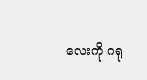လေးကို ဂရု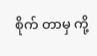စိုက် တာမှ ကို့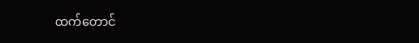ထက်တောင်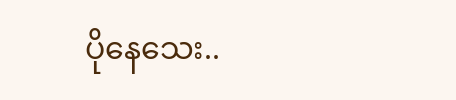ပိုနေသေး..